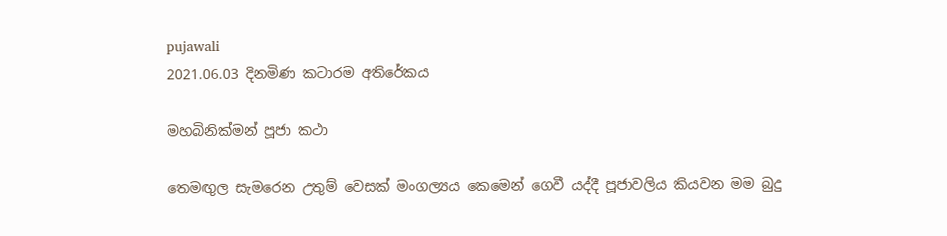pujawali
2021.06.03 දිනමිණ කටාරම අතිරේකය

මහබිනික්මන් පූජා කථා

තෙමඟුල සැමරෙන උතුම් වෙසක් මංගල්‍යය කෙමෙන් ගෙවී යද්දී පූජාවලිය කියවන මම බුදු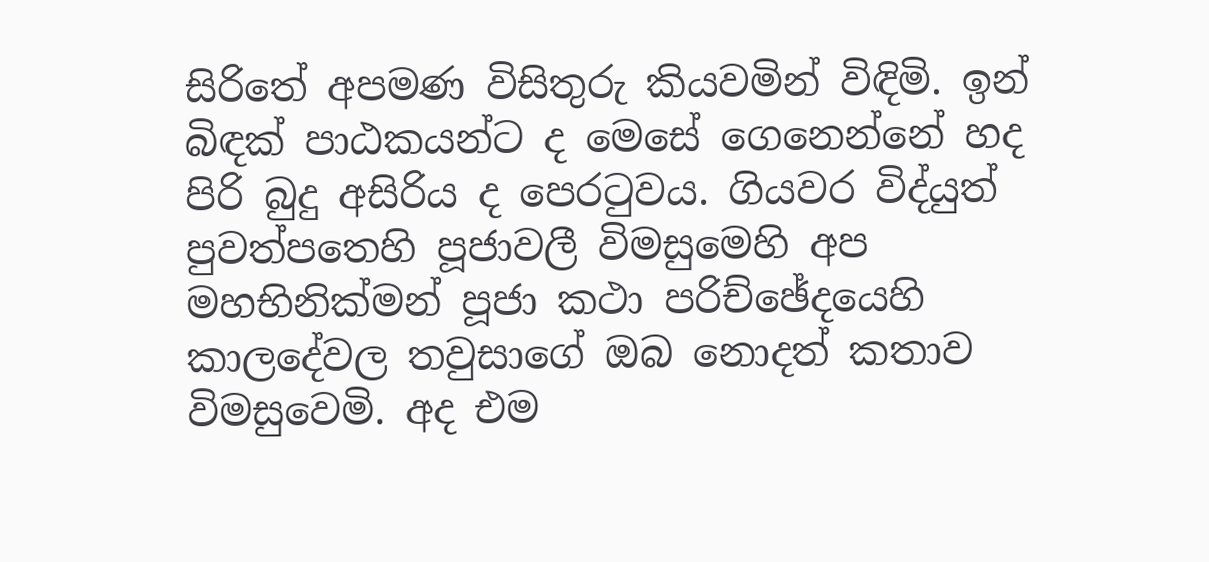සිරිතේ අපමණ විසිතුරු කියවමින් විඳිමි. ඉන් බිඳක් පාඨකයන්ට ද මෙසේ ගෙනෙන්නේ හද පිරි බුදු අසිරිය ද පෙරටුවය. ගියවර විද්යුත් පුවත්පතෙහි පූජාවලී විමසුමෙහි අප මහභිනික්මන් පූජා කථා පරිච්ඡේදයෙහි කාලදේවල තවුසාගේ ඔබ නොදත් කතාව විමසුවෙමි. අද එම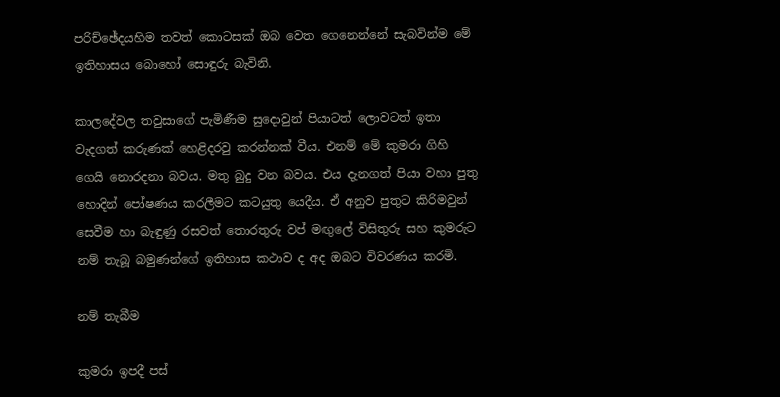පරිච්ඡේදයහිම තවත් කොටසක් ඔබ වෙත ගෙනෙන්නේ සැබවින්ම මේ ඉතිහාසය බොහෝ සොඳුරු බැවිනි.

කාලදේවල තවුසාගේ පැමිණීම සුදොවුන් පියාටත් ලොවටත් ඉතා වැදගත් කරුණක් හෙළිදරවු කරන්නක් වීය. එනම් මේ කුමරා ගිහි ගෙයි නොරදනා බවය. මතු බුදු වන බවය. එය දැනගත් පියා වහා පුතු හොදින් පෝෂණය කරලීමට කටයුතු යෙදීය. ඒ අනුව පුතුට කිරිමවුන් සෙවීම හා බැඳුණු රසවත් තොරතුරු වප් මඟුලේ විසිතුරු සහ කුමරුට නම් තැබූ බමුණන්ගේ ඉතිහාස කථාව ද අද ඔබට විවරණය කරමි.

නම් තැබීම

කුමරා ඉපදී පස්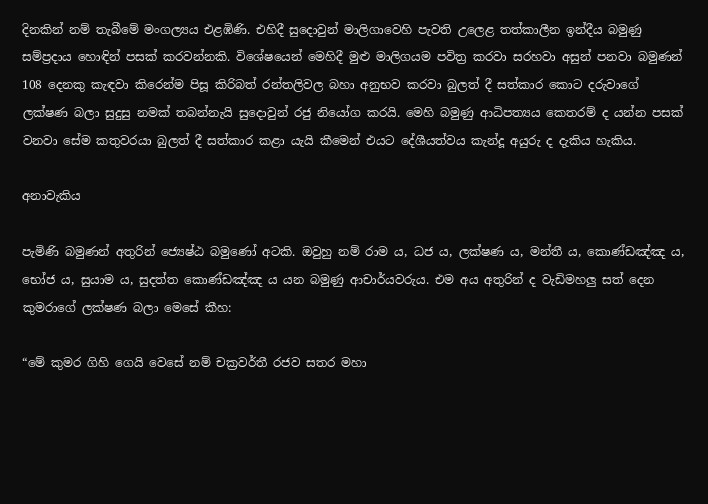දිනකින් නම් තැබීමේ මංගල්‍යය එළඹිණි. එහිදී සුදොවුන් මාලිගාවෙහි පැවති උලෙළ තත්කාලීන ඉන්දීය බමුණු සම්ප්‍රදාය හොඳින් පසක් කරවන්නකි. විශේෂයෙන් මෙහිදී මුළු මාලිගයම පවිත්‍ර කරවා සරහවා අසුන් පනවා බමුණන් 108 දෙනකු කැඳවා කිරෙන්ම පිසූ කිරිබත් රන්තලිවල බහා අනුභව කරවා බුලත් දී සත්කාර කොට දරුවාගේ ලක්ෂණ බලා සුදුසු නමක් තබන්නැයි සුදොවුන් රජු නියෝග කරයි. මෙහි බමුණු ආධිපත්‍යය කෙතරම් ද යන්න පසක් වනවා සේම කතුවරයා බුලත් දී සත්කාර කළා යැයි කීමෙන් එයට දේශීයත්වය කැන්දූ අයුරු ද දැකිය හැකිය.

අනාවැකිය

පැමිණි බමුණන් අතුරින් ජ්‍යෙෂ්ඨ බමුණෝ අටකි. ඔවුහු නම් රාම ය, ධජ ය, ලක්ෂණ ය, මන්තී ය, කොණ්ඩඤ්ඤ ය, භෝජ ය, සුයාම ය, සුදත්ත කොණ්ඩඤ්ඤ ය යන බමුණු ආචාර්යවරුය. එම අය අතුරින් ද වැඩිමහලු සත් දෙන කුමරාගේ ලක්ෂණ බලා මෙසේ කීහ:

“මේ කුමර ගිහි ගෙයි වෙසේ නම් චක්‍රවර්තී රජව සතර මහා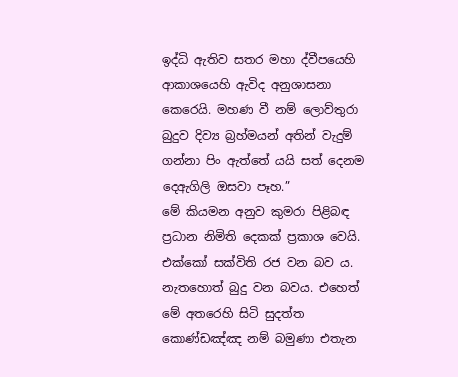ඉද්ධි ඇතිව සතර මහා ද්වීපයෙහි ආකාශයෙහි ඇවිද අනුශාසනා කෙරෙයි. මහණ වී නම් ලොව්තුරා බුදුව දිව්‍ය බ්‍රහ්මයන් අතින් වැදුම් ගන්නා පිං ඇත්තේ යයි සත් දෙනම දෙඇගිලි ඔසවා පෑහ.”
මේ කියමන අනුව කුමරා පිළිබඳ ප්‍රධාන නිමිති දෙකක් ප්‍රකාශ වෙයි. එක්කෝ සක්විති රජ වන බව ය. නැතහොත් බුදු වන බවය. එහෙත් මේ අතරෙහි සිටි සුදත්ත කොණ්ඩඤ්ඤ නම් බමුණා එතැන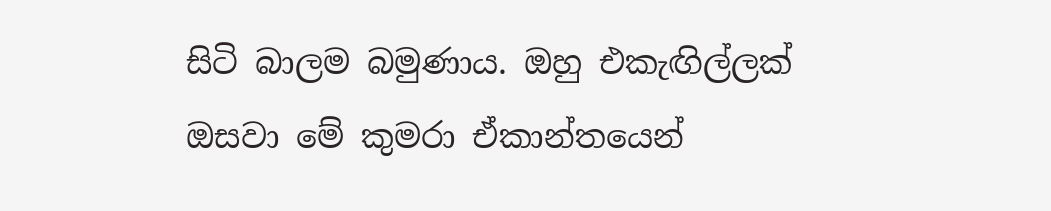සිටි බාලම බමුණාය. ඔහු එකැඟිල්ලක් ඔසවා මේ කුමරා ඒකාන්තයෙන්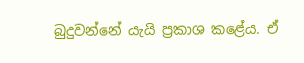බුදුවන්නේ යැයි ප්‍රකාශ කළේය. ඒ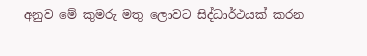අනුව මේ කුමරු මතු ලොවට සිද්ධාර්ථයක් කරන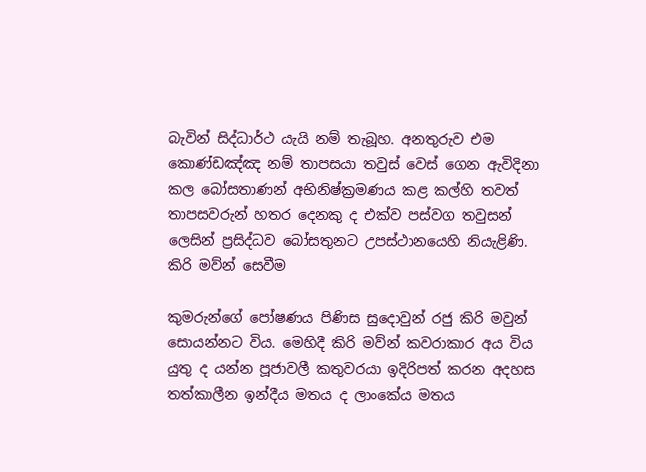බැවින් සිද්ධාර්ථ යැයි නම් තැබූහ. අනතුරුව එම කොණ්ඩඤ්ඤ නම් තාපසයා තවුස් වෙස් ගෙන ඇවිදිනා කල බෝසතාණන් අභිනිෂ්ක්‍රමණය කළ කල්හි තවත් තාපසවරුන් හතර දෙනකු ද එක්ව පස්වග තවුසන් ලෙසින් ප්‍රසිද්ධව බෝසතුනට උපස්ථානයෙහි නියැළිණි.
කිරි මව්න් සෙවීම

කුමරුන්ගේ පෝෂණය පිණිස සුදොවුන් රජු කිරි මවුන් සොයන්නට විය. මෙහිදී කිරි මව්න් කවරාකාර අය විය යුතු ද යන්න පූජාවලී කතුවරයා ඉදිරිපත් කරන අදහස තත්කාලීන ඉන්දීය මතය ද ලාංකේය මතය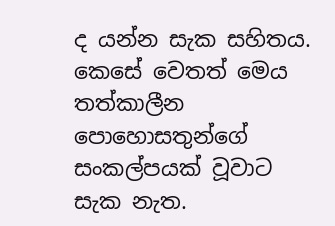ද යන්න සැක සහිතය. කෙසේ වෙතත් මෙය තත්කාලීන පොහොසතුන්ගේ සංකල්පයක් වූවාට සැක නැත.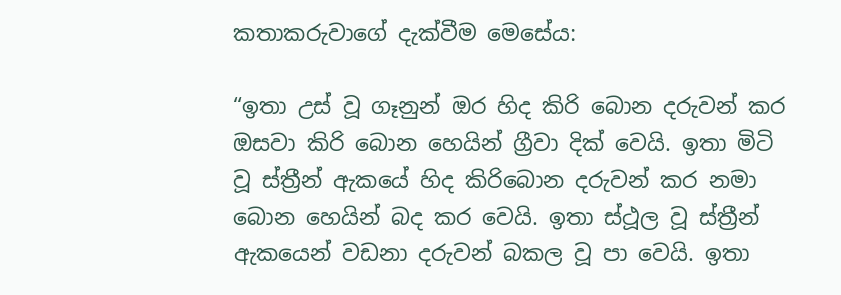කතාකරුවාගේ දැක්වීම මෙසේය:

“ඉතා උස් වූ ගෑනුන් ඔර හිද කිරි බොන දරුවන් කර ඔසවා කිරි බොන හෙයින් ග්‍රීවා දික් වෙයි. ඉතා මිටි වූ ස්ත්‍රීන් ඇකයේ හිද කිරිබොන දරුවන් කර නමා බොන හෙයින් බද කර වෙයි. ඉතා ස්ථූල වූ ස්ත්‍රීන් ඇකයෙන් වඩනා දරුවන් බකල වූ පා වෙයි. ඉතා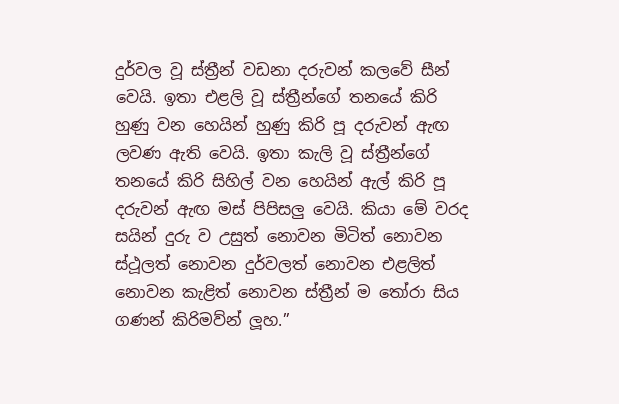දුර්වල වූ ස්ත්‍රීන් වඩනා දරුවන් කලවේ සීන් වෙයි. ඉතා එළලි වූ ස්ත්‍රීන්ගේ තනයේ කිරි හුණු වන හෙයින් හුණු කිරි පූ දරුවන් ඇඟ ලවණ ඇති වෙයි. ඉතා කැලි වූ ස්ත්‍රීන්ගේ තනයේ කිරි සිහිල් වන හෙයින් ඇල් කිරි පූ දරුවන් ඇඟ මස් පිපිසලු වෙයි. කියා මේ වරද සයින් දුරු ව උසුත් නොවන මිටිත් නොවන ස්ථූලත් නොවන දුර්වලත් නොවන එළලිත් නොවන කැළිත් නොවන ස්ත්‍රීන් ම තෝරා සිය ගණන් කිරිමව්න් ලූහ.”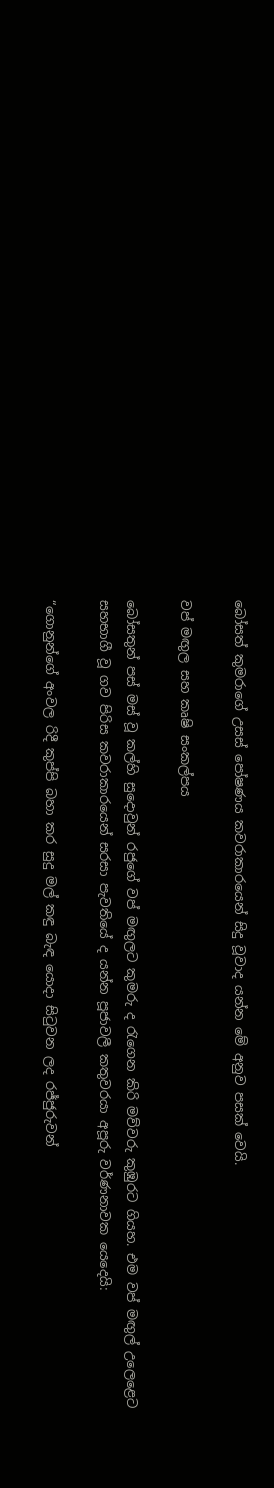බෝසත් කුමරාගේ උසස් පෝෂණය කවරාකාරයෙන් සිදු වූවාද යන්න මේ අනුව පසක් වෙයි.

වප් මඟුල සහ කෘෂි සංකල්පය

බෝසතුන් පස් මස් වූ කල්හි සුදොවුන් රජුගේ වප් මඟුලට කුමරු ද රැගෙන කිරි මව්වරු කුඹුරට ගියහ. එම වප් මඟුල් උලෙළෙට සහභාගී වූ ගව පිරිස කවරාකාරයෙන් සරසා පැවතියේ ද යන්න පූජාවලී කතුවරයා අපූරු වර්ණනාවක යෙදෙයි:

“ගොනුන්ගේ අංවල රිදී කුප්පි බහා කර සුදු මල් කඳු බැඳ යොදා සිටුවන ලද රජ්ජුරුවන්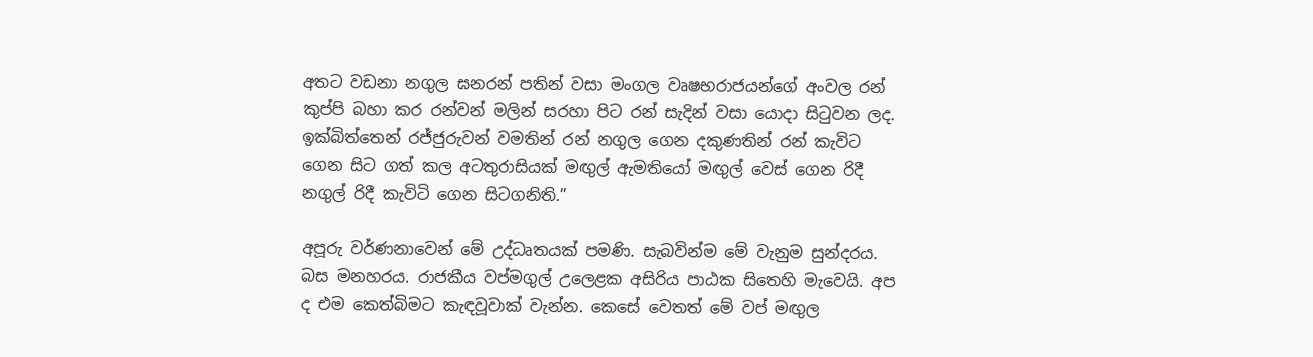අතට වඩනා නගුල ඝනරන් පතින් වසා මංගල වෘෂභරාජයන්ගේ අංවල රන් කුප්පි බහා කර රන්වන් මලින් සරහා පිට රන් සැදින් වසා යොදා සිටුවන ලද. ඉක්බිත්තෙන් රජ්ජුරුවන් වමතින් රන් නගුල ගෙන දකුණතින් රන් කැවිට ගෙන සිට ගත් කල අටතුරාසියක් මඟුල් ඇමතියෝ මඟුල් වෙස් ගෙන රිදී නගුල් රිදී කැවිටි ගෙන සිටගනිති.”

අපූරු වර්ණනාවෙන් මේ උද්ධෘතයක් පමණි. සැබවින්ම මේ වැනුම සුන්දරය. බස මනහරය. රාජකීය වප්මගුල් උලෙළක අසිරිය පාඨක සිතෙහි මැවෙයි. අප ද එම කෙත්බිමට කැඳවූවාක් වැන්න. කෙසේ වෙතත් මේ වප් මඟුල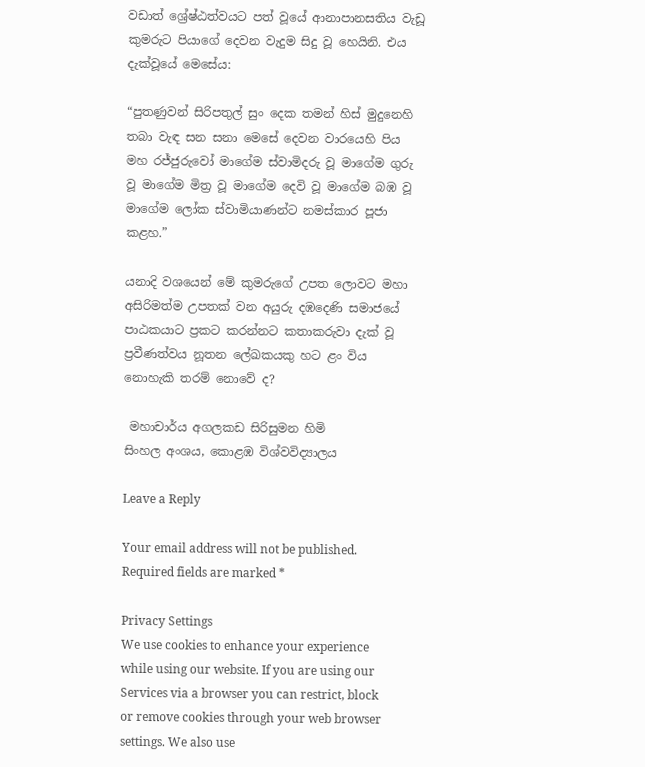වඩාත් ශ්‍රේෂ්ඨත්වයට පත් වූයේ ආනාපානසතිය වැඩූ කුමරුට පියාගේ දෙවන වැදුම සිදු වූ හෙයිනි. එය දැක්වූයේ මෙසේය:

“පුතණුවන් සිරිපතුල් සුං දෙක තමන් හිස් මුදුනෙහි තබා වැඳ සන සනා මෙසේ දෙවන වාරයෙහි පිය මහ රජ්ජුරුවෝ මාගේම ස්වාමිදරු වූ මාගේම ගුරු වූ මාගේම මිත්‍ර වූ මාගේම දෙවි වූ මාගේම බඹ වූ මාගේම ලෝක ස්වාමියාණන්ට නමස්කාර පූජා කළහ.”

යනාදි වශයෙන් මේ කුමරුගේ උපත ලොවට මහා අසිරිමත්ම උපතක් වන අයුරු දඹදෙණි සමාජයේ පාඨකයාට ප්‍රකට කරන්නට කතාකරුවා දැක් වූ ප්‍රවීණත්වය නූතන ලේඛකයකු හට ළං විය නොහැකි තරම් නොවේ ද?

 මහාචාර්ය අගලකඩ සිරිසුමන හිමි
සිංහල අංශය, කොළඹ විශ්වවිද්‍යාලය

Leave a Reply

Your email address will not be published. Required fields are marked *

Privacy Settings
We use cookies to enhance your experience while using our website. If you are using our Services via a browser you can restrict, block or remove cookies through your web browser settings. We also use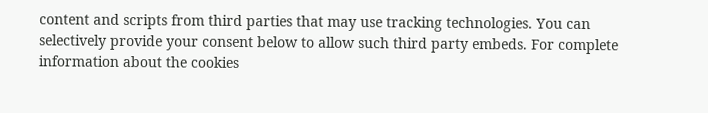content and scripts from third parties that may use tracking technologies. You can selectively provide your consent below to allow such third party embeds. For complete information about the cookies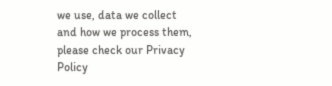we use, data we collect and how we process them, please check our Privacy Policy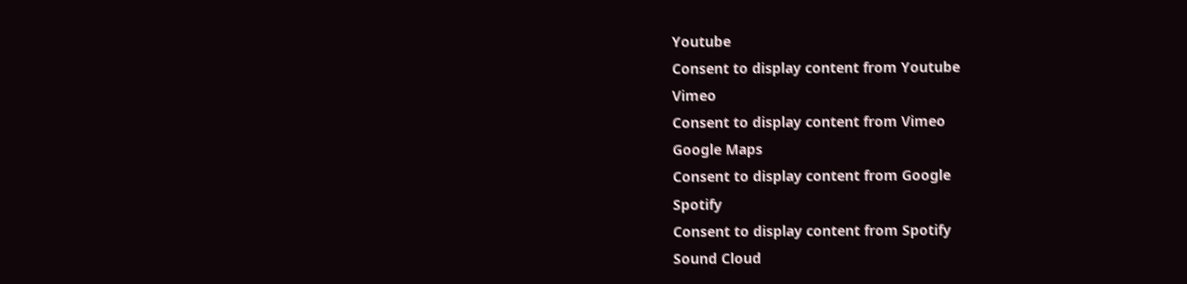Youtube
Consent to display content from Youtube
Vimeo
Consent to display content from Vimeo
Google Maps
Consent to display content from Google
Spotify
Consent to display content from Spotify
Sound Cloud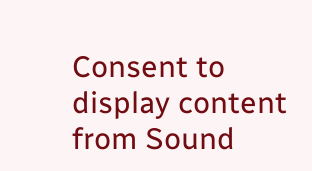Consent to display content from Sound